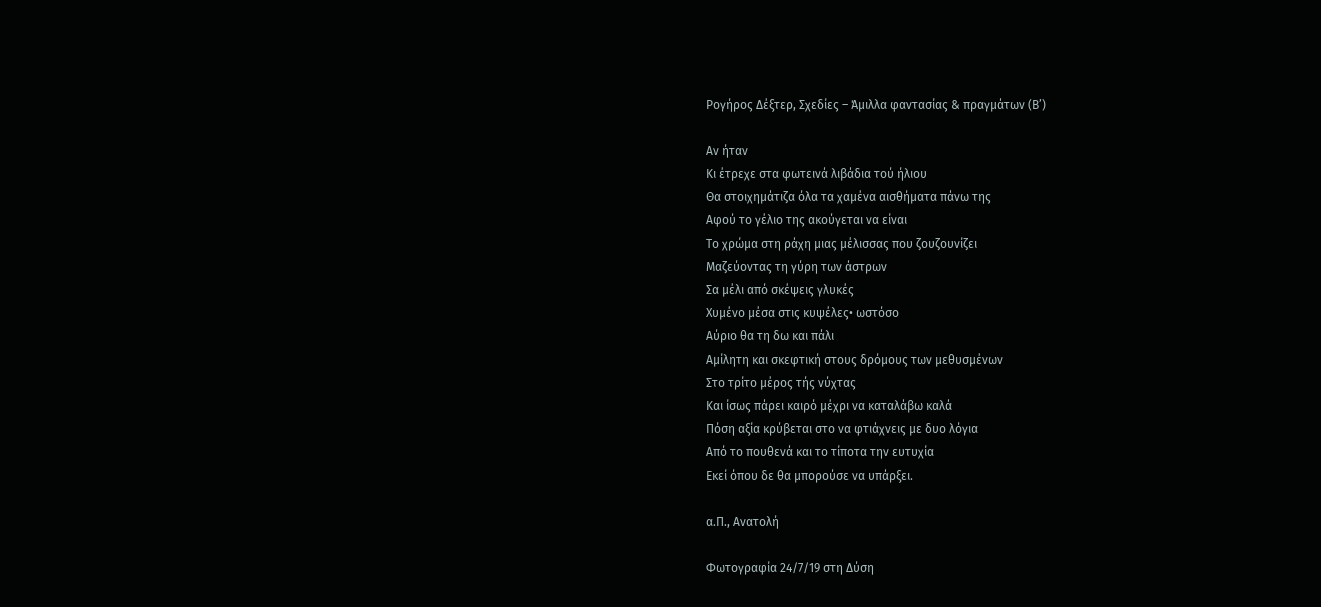Ρογήρος Δέξτερ, Σχεδίες – Άμιλλα φαντασίας & πραγμάτων (Β’)

Αν ήταν
Κι έτρεχε στα φωτεινά λιβάδια τού ήλιου
Θα στοιχημάτιζα όλα τα χαμένα αισθήματα πάνω της
Αφού το γέλιο της ακούγεται να είναι
Το χρώμα στη ράχη μιας μέλισσας που ζουζουνίζει
Μαζεύοντας τη γύρη των άστρων
Σα μέλι από σκέψεις γλυκές
Χυμένο μέσα στις κυψέλες• ωστόσο
Αύριο θα τη δω και πάλι
Αμίλητη και σκεφτική στους δρόμους των μεθυσμένων
Στο τρίτο μέρος τής νύχτας
Και ίσως πάρει καιρό μέχρι να καταλάβω καλά
Πόση αξία κρύβεται στο να φτιάχνεις με δυο λόγια
Από το πουθενά και το τίποτα την ευτυχία
Εκεί όπου δε θα μπορούσε να υπάρξει.

α.Π., Ανατολή

Φωτογραφία 24/7/19 στη Δύση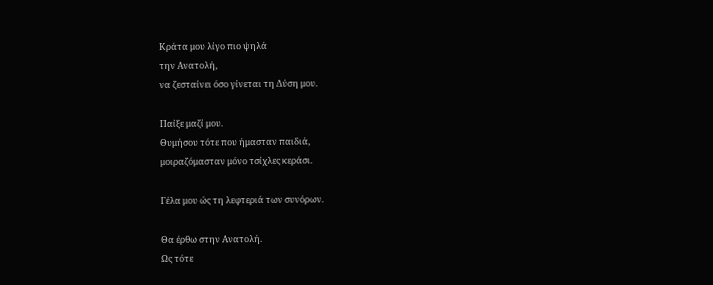Κράτα μου λίγο πιο ψηλά
την Ανατολή,
να ζεσταίνει όσο γίνεται τη Δύση μου.

Παίξε μαζί μου.
Θυμήσου τότε που ήμασταν παιδιά,
μοιραζόμασταν μόνο τσίχλες κεράσι.

Γέλα μου ώς τη λεφτεριά των συνόρων.

Θα έρθω στην Ανατολή.
Ως τότε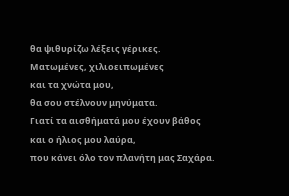θα ψιθυρίζω λέξεις γέρικες.
Ματωμένες, χιλιοειπωμένες
και τα χνώτα μου,
θα σου στέλνουν μηνύματα.
Γιατί τα αισθήματά μου έχουν βάθος
και ο ήλιος μου λαύρα,
που κάνει όλο τον πλανήτη μας Σαχάρα.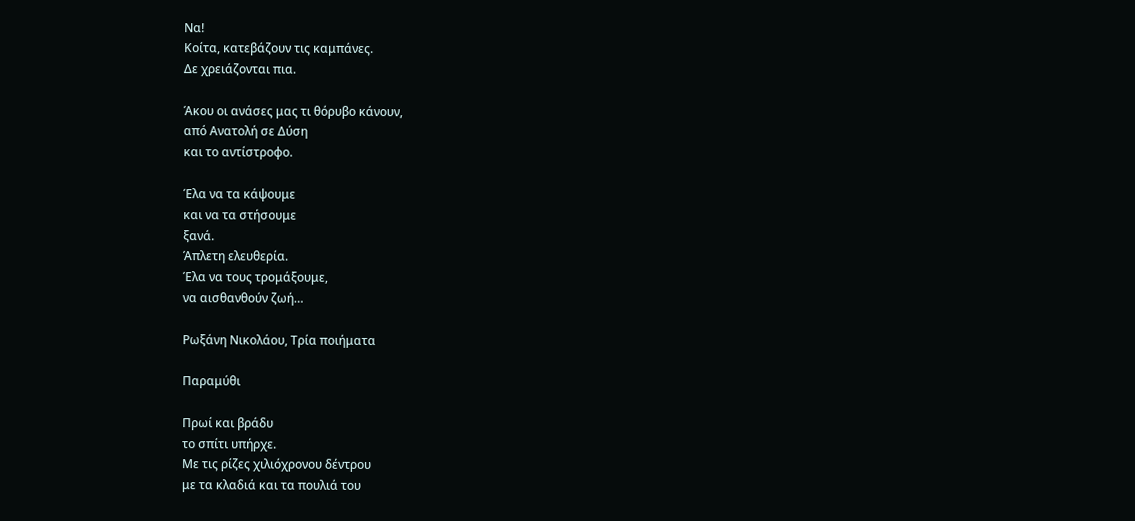Να!
Κοίτα, κατεβάζουν τις καμπάνες.
Δε χρειάζονται πια.

Άκου οι ανάσες μας τι θόρυβο κάνουν,
από Ανατολή σε Δύση
και το αντίστροφο.

Έλα να τα κάψουμε
και να τα στήσουμε
ξανά.
Άπλετη ελευθερία.
Έλα να τους τρομάξουμε,
να αισθανθούν ζωή…

Ρωξάνη Νικολάου, Τρία ποιήματα

Παραμύθι

Πρωί και βράδυ
το σπίτι υπήρχε.
Με τις ρίζες χιλιόχρονου δέντρου
με τα κλαδιά και τα πουλιά του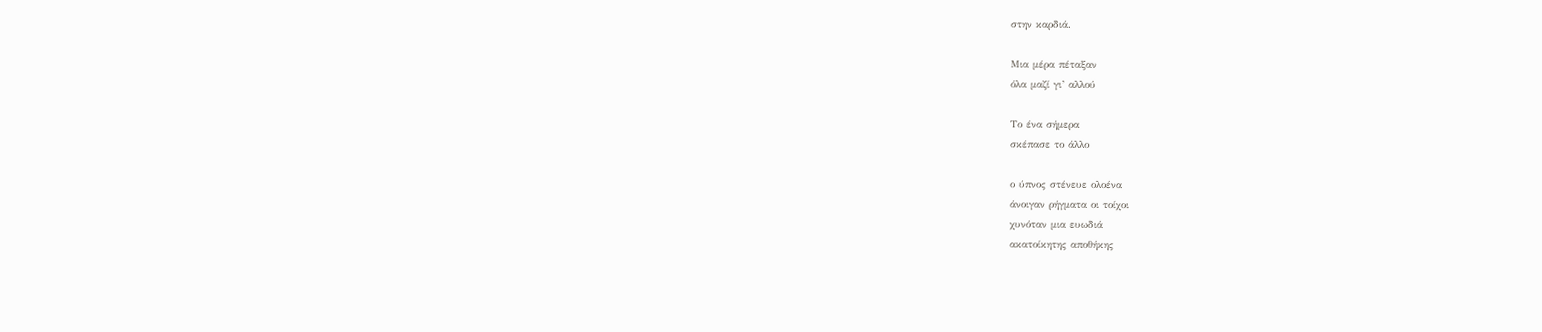στην καρδιά.

Μια μέρα πέταξαν
όλα μαζί γι’ αλλού

Το ένα σήμερα
σκέπασε το άλλο

ο ύπνος στένευε ολοένα
άνοιγαν ρήγματα οι τοίχοι
χυνόταν μια ευωδιά
ακατοίκητης αποθήκης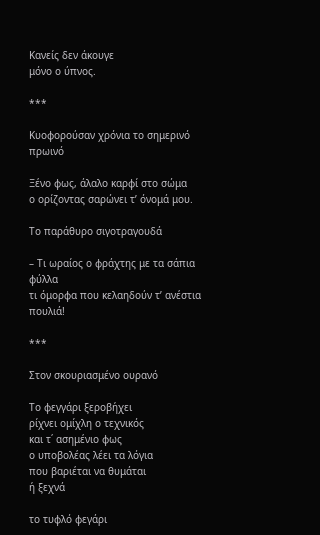Κανείς δεν άκουγε
μόνο ο ύπνος.

***

Κυοφορούσαν χρόνια το σημερινό πρωινό

Ξένο φως, άλαλο καρφί στο σώμα
ο ορίζοντας σαρώνει τ’ όνομά μου.

Το παράθυρο σιγοτραγουδά

– Τι ωραίος ο φράχτης με τα σάπια φύλλα
τι όμορφα που κελαηδούν τ’ ανέστια πουλιά!

***

Στον σκουριασμένο ουρανό

Το φεγγάρι ξεροβήχει
ρίχνει ομίχλη ο τεχνικός
και τ΄ ασημένιο φως
ο υποβολέας λέει τα λόγια
που βαριέται να θυμάται
ή ξεχνά

το τυφλό φεγάρι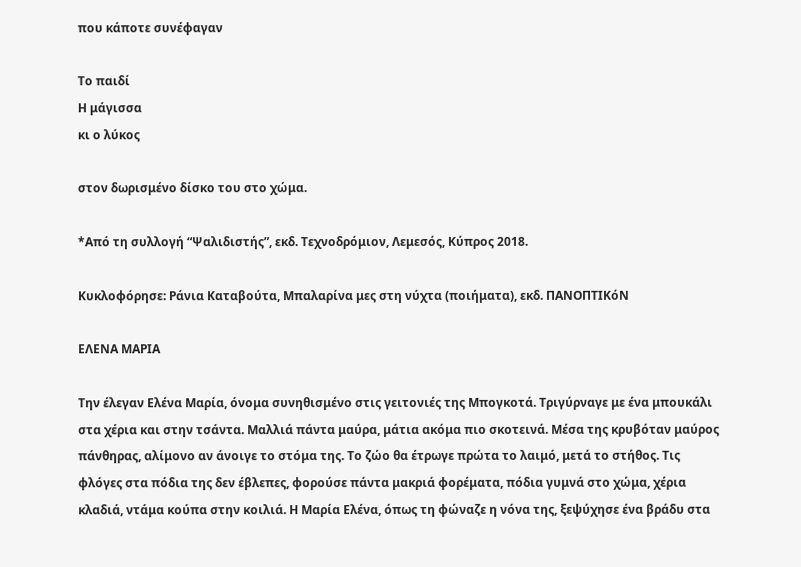που κάποτε συνέφαγαν

Το παιδί
Η μάγισσα
κι ο λύκος

στον δωρισμένο δίσκο του στο χώμα.

*Από τη συλλογή “Ψαλιδιστής”, εκδ. Τεχνοδρόμιον, Λεμεσός, Κύπρος 2018.

Κυκλοφόρησε: Ράνια Καταβούτα, Μπαλαρίνα μες στη νύχτα (ποιήματα), εκδ. ΠΑΝΟΠΤΙΚόΝ

ΕΛΕΝΑ ΜΑΡΙΑ

Την έλεγαν Ελένα Μαρία, όνομα συνηθισμένο στις γειτονιές της Μπογκοτά. Τριγύρναγε με ένα μπουκάλι στα χέρια και στην τσάντα. Μαλλιά πάντα μαύρα, μάτια ακόμα πιο σκοτεινά. Μέσα της κρυβόταν μαύρος πάνθηρας, αλίμονο αν άνοιγε το στόμα της. Το ζώο θα έτρωγε πρώτα το λαιμό, μετά το στήθος. Τις φλόγες στα πόδια της δεν έβλεπες, φορούσε πάντα μακριά φορέματα, πόδια γυμνά στο χώμα, χέρια κλαδιά, ντάμα κούπα στην κοιλιά. Η Μαρία Ελένα, όπως τη φώναζε η νόνα της, ξεψύχησε ένα βράδυ στα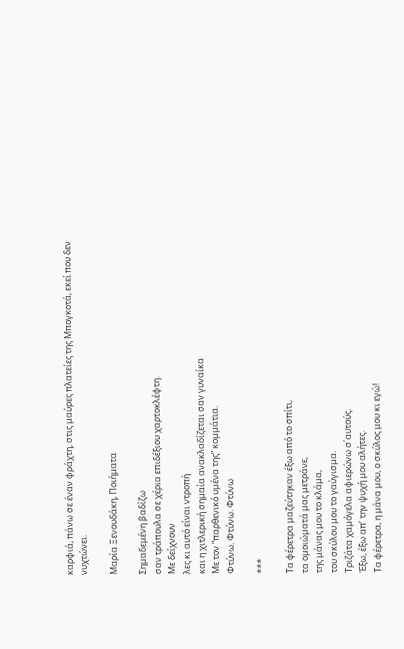καρφιά, πάνω σε έναν φράχτη, στις μαύρες πλατείες της Μπογκοτά, εκεί που δεν νυχτώνει.

Μαρία Ξενουδάκη, Ποιήματα

Σημαδεμένη βαδίζω
σαν τράπουλα σε χέρια επιδέξιου χαρτοκλέφτη.
Με δείχνουν
λες κι αυτό είναι ντροπή
και η χιτλερική σημαία ανακλαδίζεται σαν γυναίκα
Με τον “παρθενικό υμένα της” κομμάτια.
Φτύνω. Φτύνω. Φτύνω

***

Τα φέρετρα μαζεύτηκαν έξω από το σπίτι,
τα ομοιώματά μας μετράνε,
της μάνας μου το κλάμα,
του σκύλου μου το γαύγισμα.
Τριζάτα χαμόγελα αφιερώνω σ΄αυτούς.
Έξω, έξω απ’ την ψυχή μου αλήτες.
Τα φέρετρα, η μάνα μου, ο σκύλος μου κι εγώ!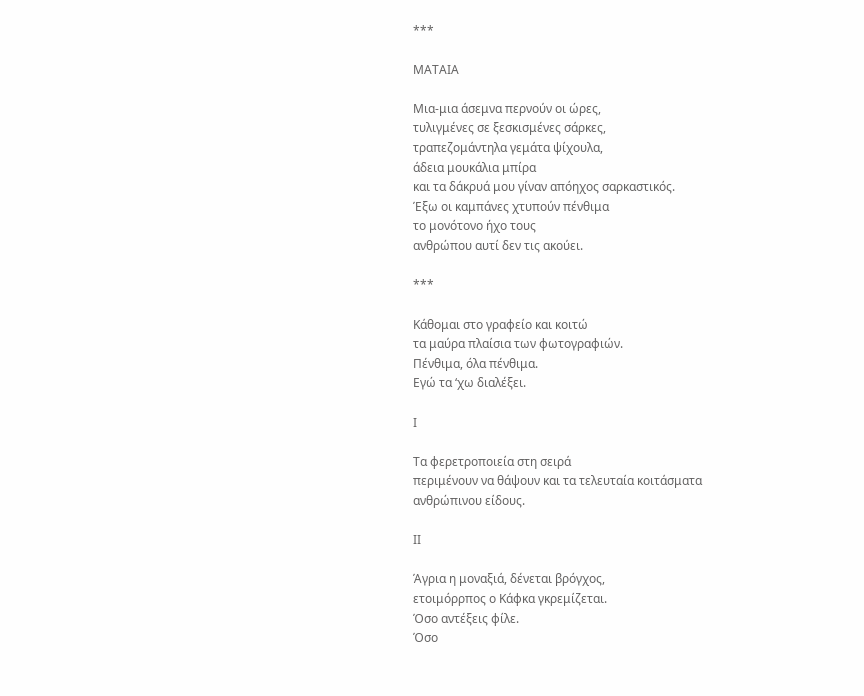***

ΜΑΤΑΙΑ

Μια-μια άσεμνα περνούν οι ώρες,
τυλιγμένες σε ξεσκισμένες σάρκες,
τραπεζομάντηλα γεμάτα ψίχουλα,
άδεια μουκάλια μπίρα
και τα δάκρυά μου γίναν απόηχος σαρκαστικός.
Έξω οι καμπάνες χτυπούν πένθιμα
το μονότονο ήχο τους
ανθρώπου αυτί δεν τις ακούει.

***

Κάθομαι στο γραφείο και κοιτώ
τα μαύρα πλαίσια των φωτογραφιών.
Πένθιμα, όλα πένθιμα.
Εγώ τα ‘χω διαλέξει.

Ι

Τα φερετροποιεία στη σειρά
περιμένουν να θάψουν και τα τελευταία κοιτάσματα
ανθρώπινου είδους.

ΙΙ

Άγρια η μοναξιά, δένεται βρόγχος,
ετοιμόρρπος ο Κάφκα γκρεμίζεται.
Όσο αντέξεις φίλε.
Όσο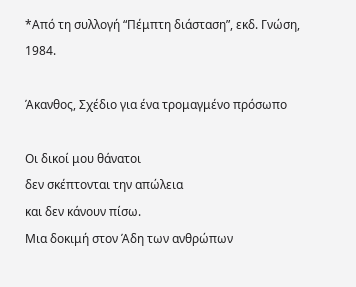*Από τη συλλογή “Πέμπτη διάσταση”, εκδ. Γνώση, 1984.

Άκανθος, Σχέδιο για ένα τρομαγμένο πρόσωπο

Οι δικοί μου θάνατοι
δεν σκέπτονται την απώλεια
και δεν κάνουν πίσω.
Μια δοκιμή στον Άδη των ανθρώπων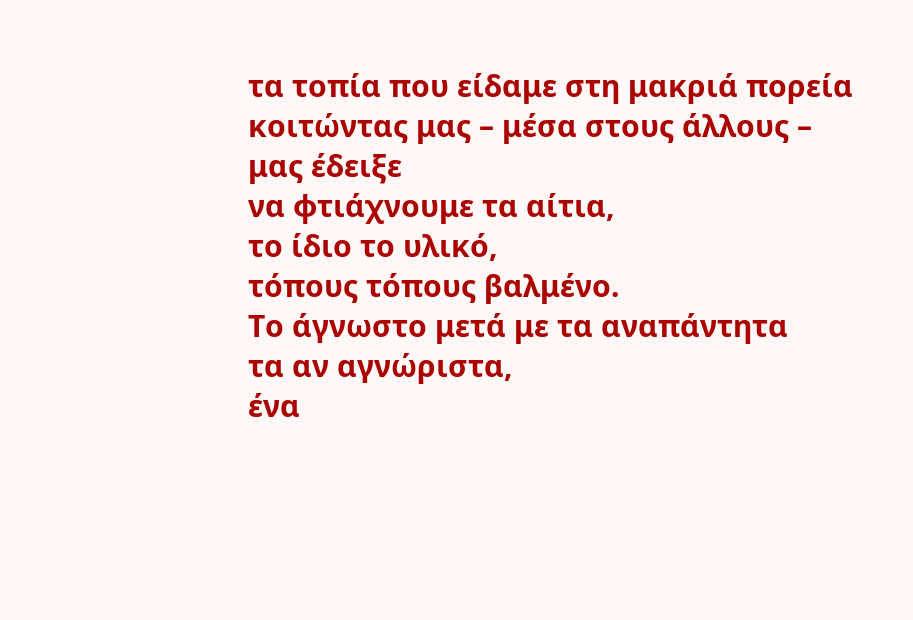τα τοπία που είδαμε στη μακριά πορεία
κοιτώντας μας – μέσα στους άλλους –
μας έδειξε
να φτιάχνουμε τα αίτια,
το ίδιο το υλικό,
τόπους τόπους βαλμένο.
Το άγνωστο μετά με τα αναπάντητα
τα αν αγνώριστα,
ένα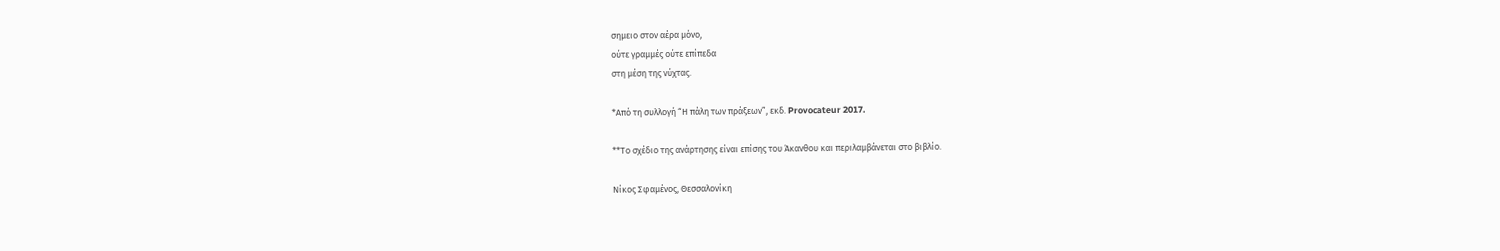σημειο στον αέρα μόνο,
ούτε γραμμές ούτε επίπεδα
στη μέση της νύχτας.

*Από τη συλλογή “Η πάλη των πράξεων”, εκδ. Provocateur 2017.

**Το σχέδιο της ανάρτησης είναι επίσης του Άκανθου και περιλαμβάνεται στο βιβλίο.

Νίκος Σφαμένος, Θεσσαλονίκη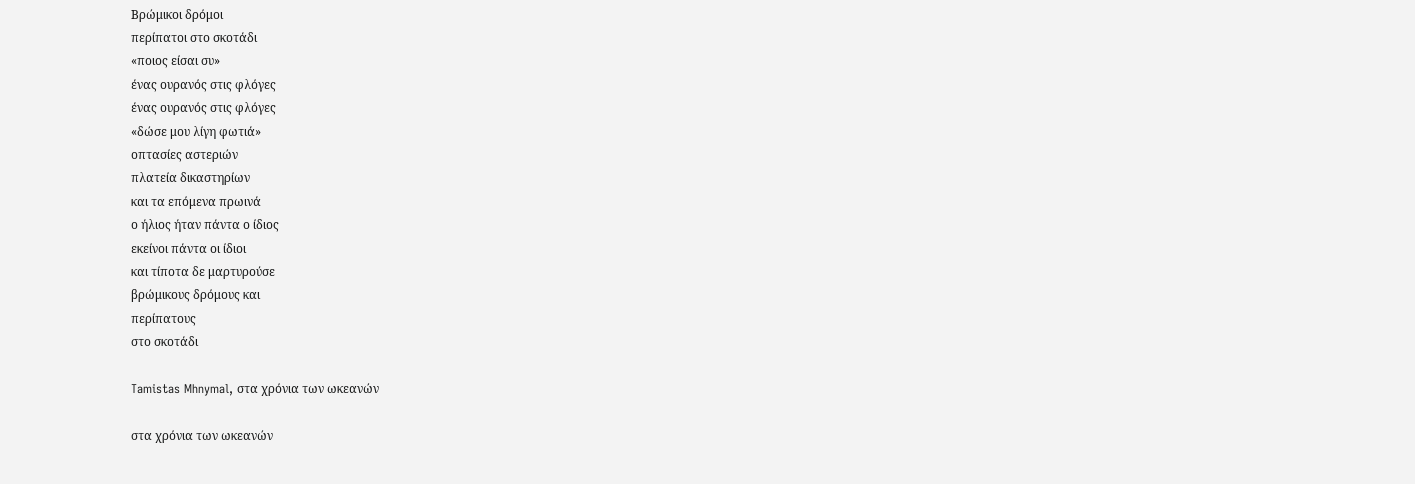Βρώμικοι δρόμοι
περίπατοι στο σκοτάδι
«ποιος είσαι συ»
ένας ουρανός στις φλόγες
ένας ουρανός στις φλόγες
«δώσε μου λίγη φωτιά»
οπτασίες αστεριών
πλατεία δικαστηρίων
και τα επόμενα πρωινά
ο ήλιος ήταν πάντα ο ίδιος
εκείνοι πάντα οι ίδιοι
και τίποτα δε μαρτυρούσε
βρώμικους δρόμους και
περίπατους
στο σκοτάδι

Tamistas Mhnymal, στα χρόνια των ωκεανών

στα χρόνια των ωκεανών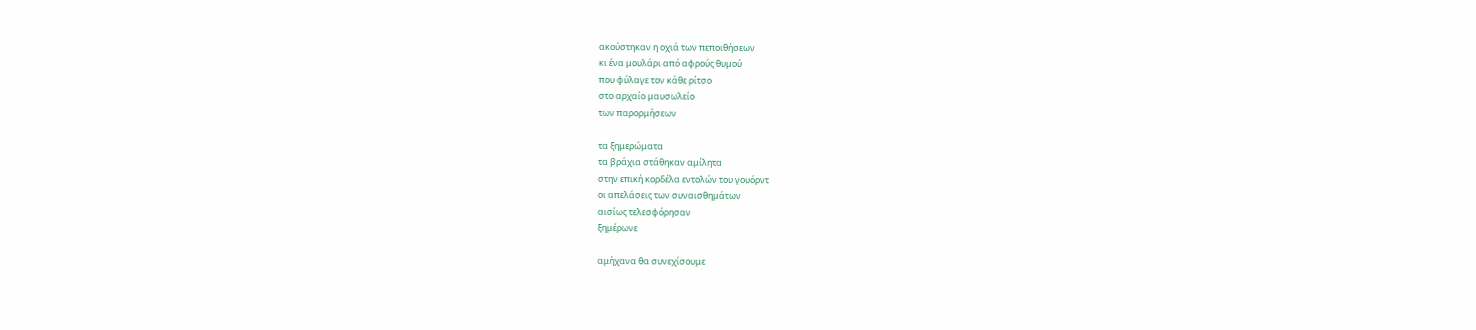ακούστηκαν η οχιά των πεποιθήσεων
κι ένα μουλάρι από αφρούς θυμού
που φύλαγε τον κάθε ρίτσο
στο αρχαίο μαυσωλείο
των παρορμήσεων

τα ξημερώματα
τα βράχια στάθηκαν αμίλητα
στην επική κορδέλα εντολών του γουόρντ
οι απελάσεις των συναισθημάτων
αισίως τελεσφόρησαν
ξημέρωνε

αμήχανα θα συνεχίσουμε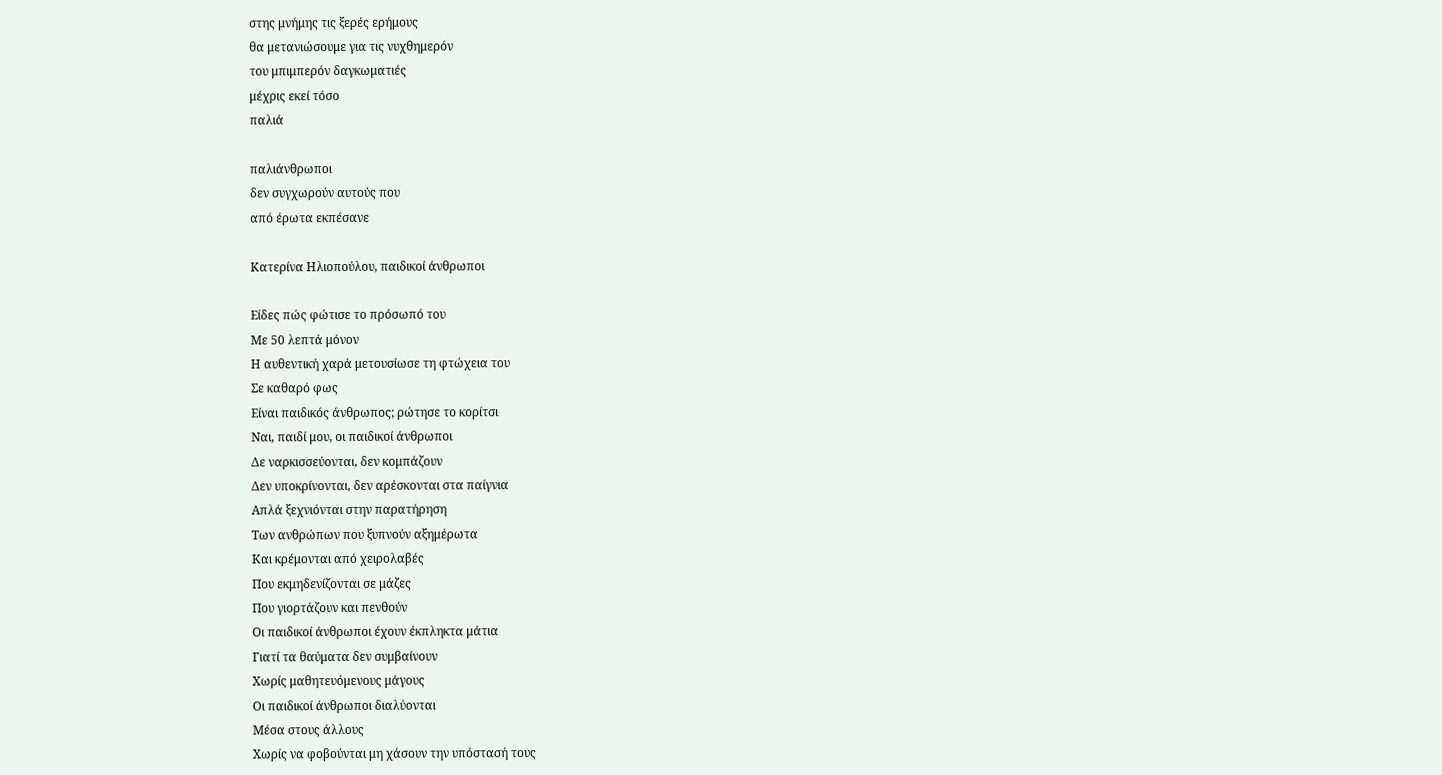στης μνήμης τις ξερές ερήμους
θα μετανιώσουμε για τις νυχθημερόν
του μπιμπερόν δαγκωματιές
μέχρις εκεί τόσο
παλιά

παλιάνθρωποι
δεν συγχωρούν αυτούς που
από έρωτα εκπέσανε

Κατερίνα Ηλιοπούλου, παιδικοί άνθρωποι

Είδες πώς φώτισε το πρόσωπό του
Με 50 λεπτά μόνον
Η αυθεντική χαρά μετουσίωσε τη φτώχεια του
Σε καθαρό φως
Είναι παιδικός άνθρωπος; ρώτησε το κορίτσι
Ναι, παιδί μου, οι παιδικοί άνθρωποι
Δε ναρκισσεύονται, δεν κομπάζουν
Δεν υποκρίνονται, δεν αρέσκονται στα παίγνια
Απλά ξεχνιόνται στην παρατήρηση
Των ανθρώπων που ξυπνούν αξημέρωτα
Και κρέμονται από χειρολαβές
Που εκμηδενίζονται σε μάζες
Που γιορτάζουν και πενθούν
Οι παιδικοί άνθρωποι έχουν έκπληκτα μάτια
Γιατί τα θαύματα δεν συμβαίνουν
Χωρίς μαθητευόμενους μάγους
Οι παιδικοί άνθρωποι διαλύονται
Μέσα στους άλλους
Χωρίς να φοβούνται μη χάσουν την υπόστασή τους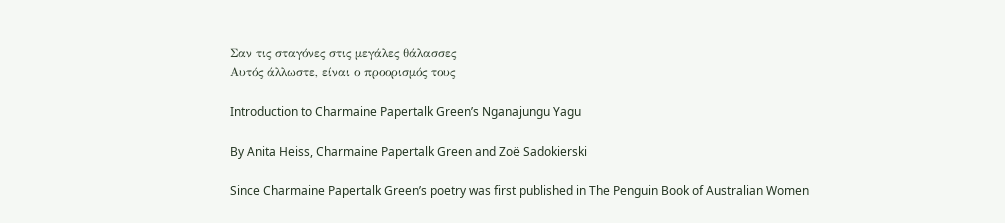Σαν τις σταγόνες στις μεγάλες θάλασσες
Αυτός άλλωστε, είναι ο προορισμός τους

Introduction to Charmaine Papertalk Green’s Nganajungu Yagu

By Anita Heiss, Charmaine Papertalk Green and Zoë Sadokierski

Since Charmaine Papertalk Green’s poetry was first published in The Penguin Book of Australian Women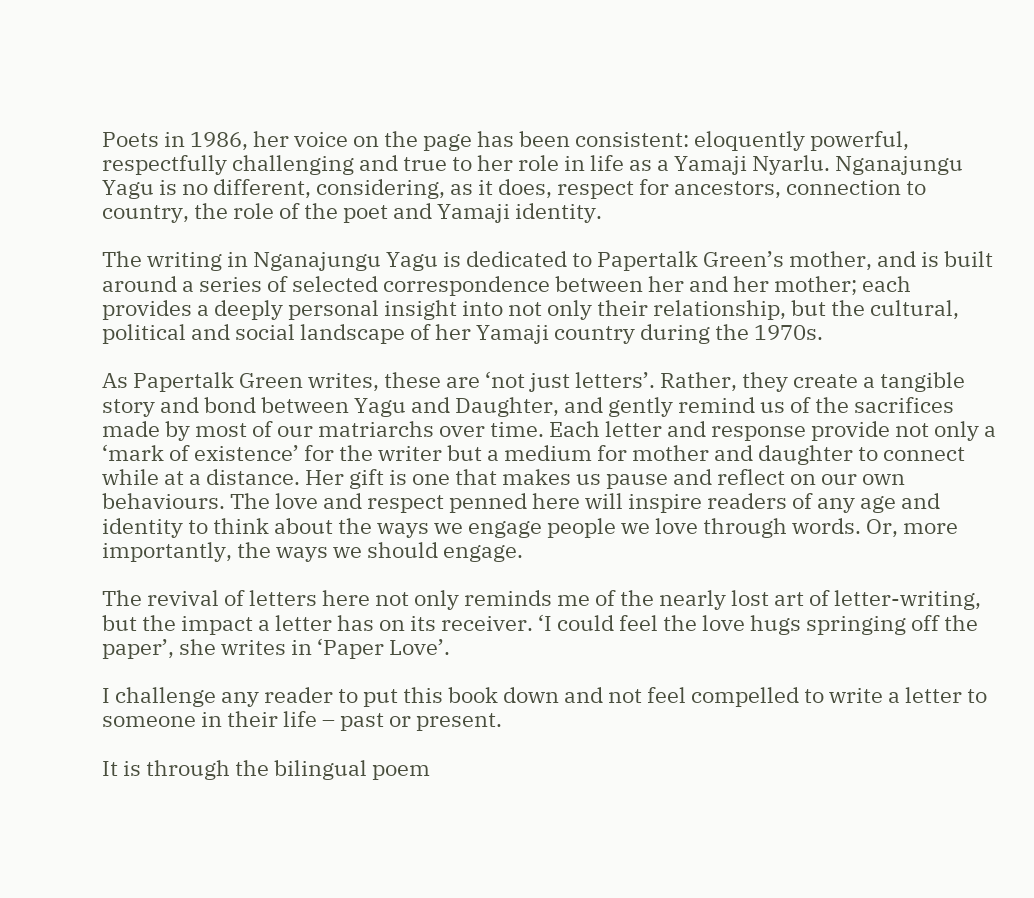Poets in 1986, her voice on the page has been consistent: eloquently powerful, respectfully challenging and true to her role in life as a Yamaji Nyarlu. Nganajungu Yagu is no different, considering, as it does, respect for ancestors, connection to country, the role of the poet and Yamaji identity.

The writing in Nganajungu Yagu is dedicated to Papertalk Green’s mother, and is built around a series of selected correspondence between her and her mother; each provides a deeply personal insight into not only their relationship, but the cultural, political and social landscape of her Yamaji country during the 1970s.

As Papertalk Green writes, these are ‘not just letters’. Rather, they create a tangible story and bond between Yagu and Daughter, and gently remind us of the sacrifices made by most of our matriarchs over time. Each letter and response provide not only a ‘mark of existence’ for the writer but a medium for mother and daughter to connect while at a distance. Her gift is one that makes us pause and reflect on our own behaviours. The love and respect penned here will inspire readers of any age and identity to think about the ways we engage people we love through words. Or, more importantly, the ways we should engage.

The revival of letters here not only reminds me of the nearly lost art of letter-writing, but the impact a letter has on its receiver. ‘I could feel the love hugs springing off the paper’, she writes in ‘Paper Love’.

I challenge any reader to put this book down and not feel compelled to write a letter to someone in their life – past or present.

It is through the bilingual poem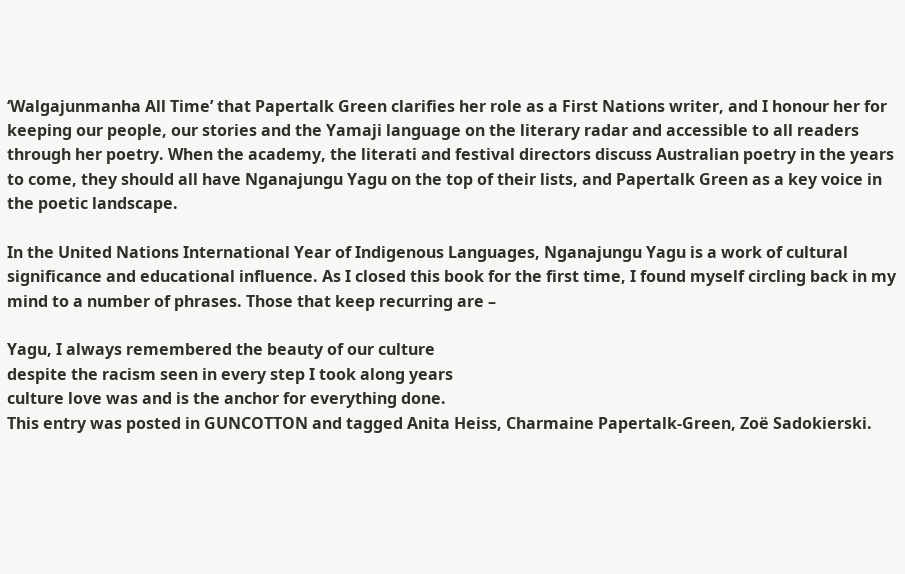‘Walgajunmanha All Time’ that Papertalk Green clarifies her role as a First Nations writer, and I honour her for keeping our people, our stories and the Yamaji language on the literary radar and accessible to all readers through her poetry. When the academy, the literati and festival directors discuss Australian poetry in the years to come, they should all have Nganajungu Yagu on the top of their lists, and Papertalk Green as a key voice in the poetic landscape.

In the United Nations International Year of Indigenous Languages, Nganajungu Yagu is a work of cultural significance and educational influence. As I closed this book for the first time, I found myself circling back in my mind to a number of phrases. Those that keep recurring are –

Yagu, I always remembered the beauty of our culture
despite the racism seen in every step I took along years
culture love was and is the anchor for everything done.
This entry was posted in GUNCOTTON and tagged Anita Heiss, Charmaine Papertalk-Green, Zoë Sadokierski.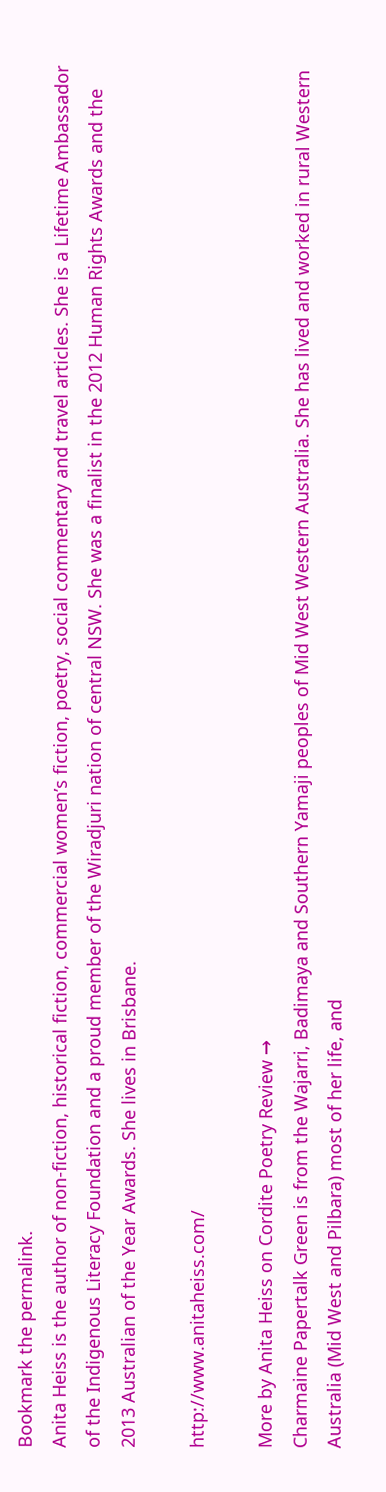Bookmark the permalink.
Anita Heiss is the author of non-fiction, historical fiction, commercial women’s fiction, poetry, social commentary and travel articles. She is a Lifetime Ambassador of the Indigenous Literacy Foundation and a proud member of the Wiradjuri nation of central NSW. She was a finalist in the 2012 Human Rights Awards and the 2013 Australian of the Year Awards. She lives in Brisbane.

http://www.anitaheiss.com/

More by Anita Heiss on Cordite Poetry Review →
Charmaine Papertalk Green is from the Wajarri, Badimaya and Southern Yamaji peoples of Mid West Western Australia. She has lived and worked in rural Western Australia (Mid West and Pilbara) most of her life, and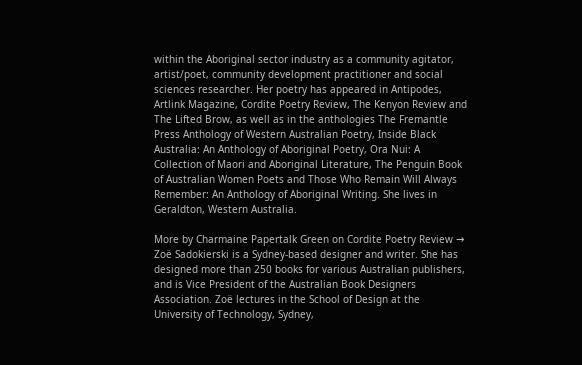within the Aboriginal sector industry as a community agitator, artist/poet, community development practitioner and social sciences researcher. Her poetry has appeared in Antipodes, Artlink Magazine, Cordite Poetry Review, The Kenyon Review and The Lifted Brow, as well as in the anthologies The Fremantle Press Anthology of Western Australian Poetry, Inside Black Australia: An Anthology of Aboriginal Poetry, Ora Nui: A Collection of Maori and Aboriginal Literature, The Penguin Book of Australian Women Poets and Those Who Remain Will Always Remember: An Anthology of Aboriginal Writing. She lives in Geraldton, Western Australia.

More by Charmaine Papertalk Green on Cordite Poetry Review →
Zoë Sadokierski is a Sydney-based designer and writer. She has designed more than 250 books for various Australian publishers, and is Vice President of the Australian Book Designers Association. Zoë lectures in the School of Design at the University of Technology, Sydney,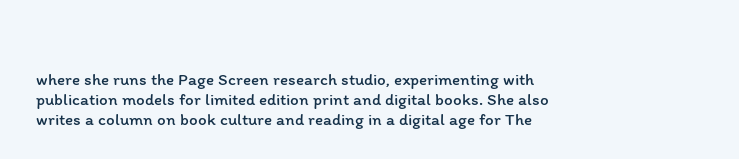where she runs the Page Screen research studio, experimenting with publication models for limited edition print and digital books. She also writes a column on book culture and reading in a digital age for The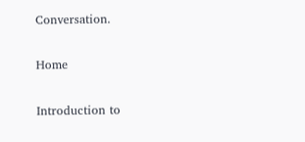Conversation.

Home

Introduction to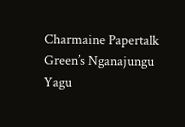Charmaine Papertalk Green’s Nganajungu Yagu